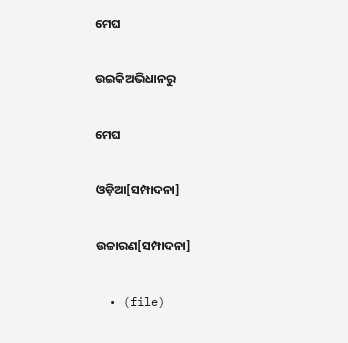ମେଘ

ଉଇକିଅଭିଧାନ‌ରୁ

ମେଘ

ଓଡ଼ିଆ[ସମ୍ପାଦନା]

ଉଚ୍ଚାରଣ[ସମ୍ପାଦନା]

  • (file)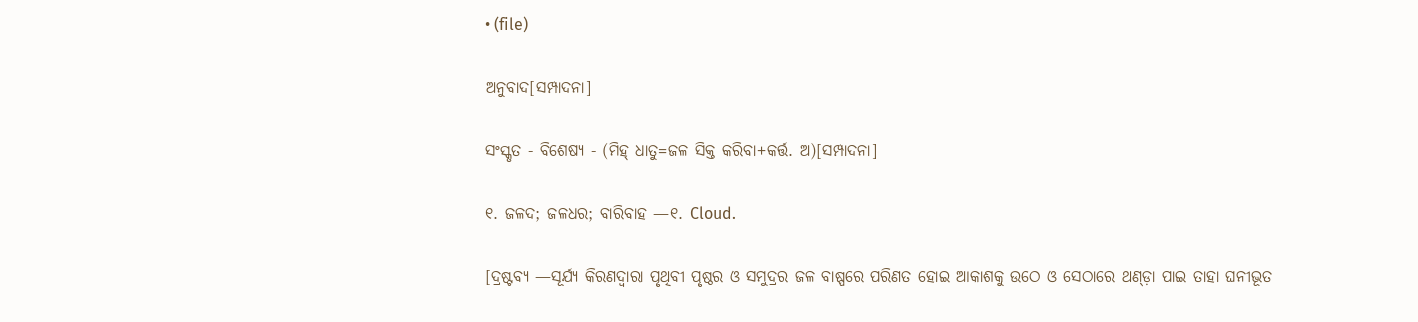• (file)

ଅନୁବାଦ[ସମ୍ପାଦନା]

ସଂସ୍କୃତ - ବିଶେଷ୍ୟ - (ମିହ୍ ଧାତୁ=ଜଳ ସିକ୍ତ କରିବା+କର୍ତ୍ତ. ଅ)[ସମ୍ପାଦନା]

୧. ଜଳଦ; ଜଳଧର; ବାରିବାହ —୧. Cloud.

[ଦ୍ରଷ୍ଟବ୍ୟ —ସୂର୍ଯ୍ୟ କିରଣଦ୍ୱାରା ପୃଥିବୀ ପୃଷ୍ଠର ଓ ସମୁଦ୍ରର ଜଳ ବାଷ୍ପରେ ପରିଣତ ହୋଇ ଆକାଶକୁ ଉଠେ ଓ ସେଠାରେ ଥଣ୍ଡ଼ା ପାଇ ତାହା ଘନୀଭୂତ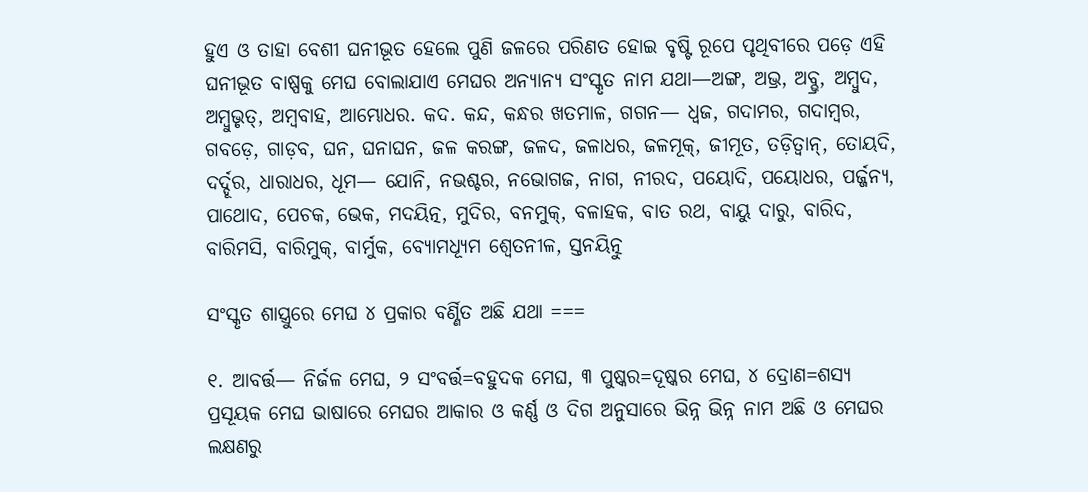ହୁଏ ଓ ତାହା ବେଶୀ ଘନୀଭୂତ ହେଲେ ପୁଣି ଜଳରେ ପରିଣତ ହୋଇ ବୃଷ୍ଟି ରୂପେ ପୃଥିବୀରେ ପଡ଼େ ଏହି ଘନୀଭୂତ ବାଷ୍ପକୁ ମେଘ ବୋଲାଯାଏ ମେଘର ଅନ୍ୟାନ୍ୟ ସଂସ୍କୃତ ନାମ ଯଥା—ଅଙ୍ଗ, ଅଭ୍ର, ଅବ୍ଭ୍ର, ଅମ୍ୱୁଦ, ଅମ୍ୱୁଭୃତ୍, ଅମ୍ୱବାହ, ଆମ୍ଭୋଧର. କଦ. କନ୍ଦ, କନ୍ଧର ଖତମାଳ, ଗଗନ— ଧ୍ୱଜ, ଗଦାମର, ଗଦାମ୍ୱର, ଗବଡ଼େ, ଗାଡ଼ବ, ଘନ, ଘନାଘନ, ଜଳ କରଙ୍ଗ, ଜଳଦ, ଜଳାଧର, ଜଳମୂକ୍, ଜୀମୂତ, ତଡ଼ିତ୍ୱାନ୍, ତୋୟଦି, ଦର୍ଦ୍ଦୂର, ଧାରାଧର, ଧୂମ— ଯୋନି, ନଭଶ୍ଚର, ନଭୋଗଜ, ନାଗ, ନୀରଦ, ପୟୋଦି, ପୟୋଧର, ପର୍ଜ୍ଜନ୍ୟ, ପାଥୋଦ, ପେଚକ, ଭେକ, ମଦୟିତ୍ନ, ମୁଦିର, ବନମୁକ୍, ବଳାହକ, ବାତ ରଥ, ବାୟୁ ଦାରୁ, ବାରିଦ, ବାରିମସି, ବାରିମୁକ୍, ବାର୍ମୁକ, ବ୍ୟୋମଧ୍ୟୂମ ଶ୍ୱେତନୀଳ, ସ୍ତନୟିତ୍ନୁ

ସଂସ୍କୃତ ଶାସ୍ତ୍ରୁରେ ମେଘ ୪ ପ୍ରକାର ବର୍ଣ୍ଣିତ ଅଛି ଯଥା ===

୧. ଆବର୍ତ୍ତ— ନିର୍ଜଳ ମେଘ, ୨ ସଂବର୍ତ୍ତ=ବହୁଦକ ମେଘ, ୩ ପୁଷ୍କର=ଦୂଷ୍କର ମେଘ, ୪ ଦ୍ରୋଣ=ଶସ୍ୟ ପ୍ରସୂୟକ ମେଘ ଭାଷାରେ ମେଘର ଆକାର ଓ କର୍ଣ୍ଣ ଓ ଦିଗ ଅନୁସାରେ ଭିନ୍ନ ଭିନ୍ନ ନାମ ଅଛି ଓ ମେଘର ଲକ୍ଷଣରୁ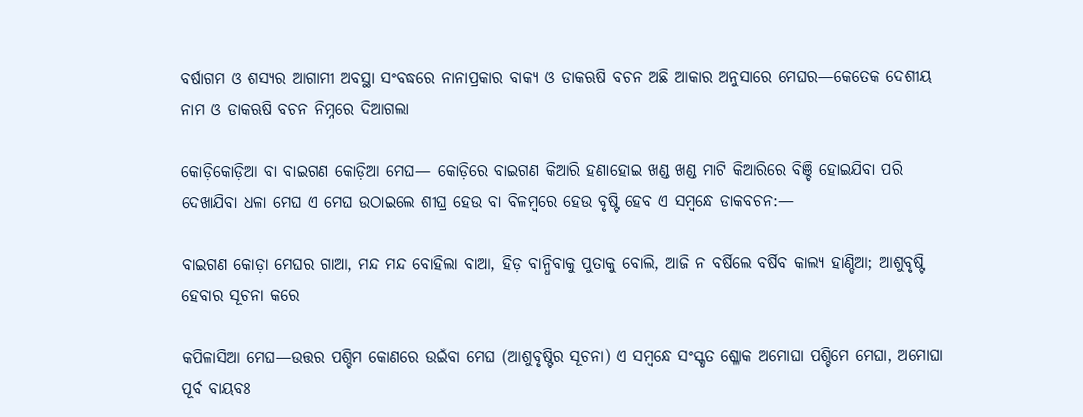ବର୍ଷାଗମ ଓ ଶସ୍ୟର ଆଗାମୀ ଅବସ୍ଥା ସଂବଦ୍ଧରେ ନାନାପ୍ରକାର ବାକ୍ୟ ଓ ଡାକଋଷି ବଚନ ଅଛି ଆକାର ଅନୁସାରେ ମେଘର—କେତେକ ଦେଶୀୟ ନାମ ଓ ଡାକଋଷି ବଚନ ନିମ୍ନରେ ଦିଆଗଲା

କୋଡ଼ିକୋଡ଼ିଆ ବା ବାଇଗଣ କୋଡ଼ିଆ ମେଘ— କୋଡ଼ିରେ ବାଇଗଣ କିଆରି ହଣାହୋଇ ଖଣ୍ଡ ଖଣ୍ଡ ମାଟି କିଆରିରେ ବିଞ୍ଚି ହୋଇଯିବା ପରି ଦେଖାଯିବା ଧଳା ମେଘ ଏ ମେଘ ଉଠାଇଲେ ଶୀଘ୍ର ହେଉ ବା ବିଳମ୍ୱରେ ହେଉ ବୃଷ୍ଟି ହେବ ଏ ସମ୍ୱନ୍ଧେ ଡାକବଚନ:—

ବାଇଗଣ କୋଡ଼ା ମେଘର ଗାଆ, ମନ୍ଦ ମନ୍ଦ ବୋହିଲା ବାଆ, ହିଡ଼ ବାନ୍ଧିବାକୁ ପୁତାକୁ ବୋଲି, ଆଜି ନ ବର୍ଷିଲେ ବର୍ଷିବ କାଲ୍ୟ ହାଣ୍ଡିଆ; ଆଶୁବୃଷ୍ଟି ହେବାର ସୂଚନା କରେ

କପିଳାସିଆ ମେଘ—ଉତ୍ତର ପଶ୍ଚିମ କୋଣରେ ଉଇଁବା ମେଘ (ଆଶୁବୃଷ୍ଟିର ସୂଚନା) ଏ ସମ୍ୱନ୍ଧେ ସଂସ୍କୃତ ଶ୍ଳୋକ ଅମୋଘା ପଶ୍ଚିମେ ମେଘା, ଅମୋଘା ପୂର୍ବ ବାୟବଃ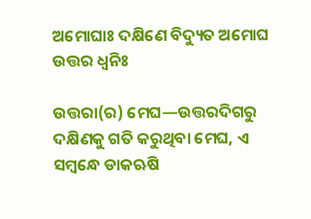ଅମୋଘାଃ ଦକ୍ଷିଣେ ବିଦ୍ୟୁତ ଅମୋଘ ଉତ୍ତର ଧ୍ୱନିଃ

ଉତ୍ତରା(ର) ମେଘ—ଉତ୍ତରଦିଗରୁ ଦକ୍ଷିଣକୁ ଗତି କରୁଥିବା ମେଘ, ଏ ସମ୍ୱନ୍ଧେ ଡାକଋଷି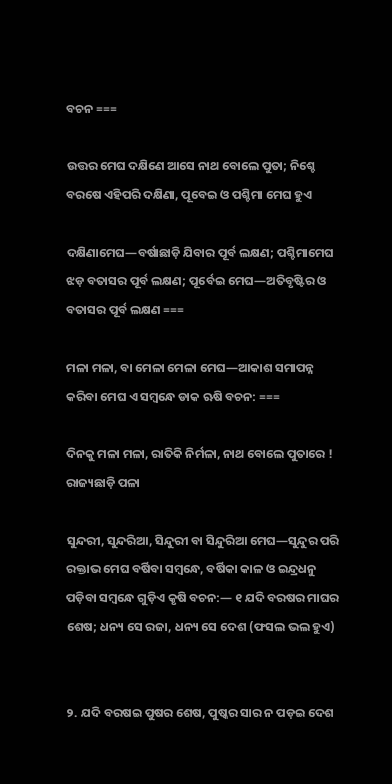ବଚନ ===

ଉତ୍ତର ମେଘ ଦକ୍ଷିଣେ ଆସେ ନାଥ ବୋଲେ ପୁତା; ନିଶ୍ଚେ ବରଷେ ଏହିପରି ଦକ୍ଷିଣା, ପୂବେଇ ଓ ପଶ୍ଚିମା ମେଘ ହୁଏ

ଦକ୍ଷିଣାମେଘ—ବର୍ଷାଛାଡ଼ି ଯିବାର ପୂର୍ବ ଲକ୍ଷଣ; ପଶ୍ଚିମାମେଘ ଝଡ଼ ବତାସର ପୂର୍ବ ଲକ୍ଷଣ; ପୂର୍ବେଇ ମେଘ—ଅତିବୃଷ୍ଟିର ଓ ବତାସର ପୂର୍ବ ଲକ୍ଷଣ ===

ମଳା ମଳା, ବା ମେଳା ମେଳା ମେଘ—ଆକାଶ ସମାପନ୍ନ କରିବା ମେଘ ଏ ସମ୍ୱନ୍ଧେ ଡାକ ଋଷି ବଚନ: ===

ଦିନକୁ ମଳା ମଳା, ରାତିକି ନିର୍ମଳା, ନାଥ ବୋଲେ ପୁତାରେ ! ରାଜ୍ୟଛାଡ଼ି ପଳା

ସୁନ୍ଦରୀ, ସୁନ୍ଦରିଆ, ସିନ୍ଦୁରୀ ବା ସିନ୍ଦୁରିଆ ମେଘ—ସୁନ୍ଦୁର ପରି ରକ୍ତାଭ ମେଘ ବର୍ଷିବା ସମ୍ୱନ୍ଧେ, ବର୍ଷିକା କାଳ ଓ ଇନ୍ଦ୍ରଧନୁ ପଡ଼ିବା ସମ୍ୱନ୍ଧେ ଗୁଡ଼ିଏ କୃଷି ବଚନ:— ୧ ଯଦି ବରଷର ମାଘର ଶେଷ; ଧନ୍ୟ ସେ ରଜା, ଧନ୍ୟ ସେ ଦେଶ (ଫସଲ ଭଲ ହୁଏ)


୨. ଯଦି ବରଷଇ ପୁଷର ଶେଷ, ପୁଷ୍କର ସାର ନ ପଡ଼ଇ ଦେଶ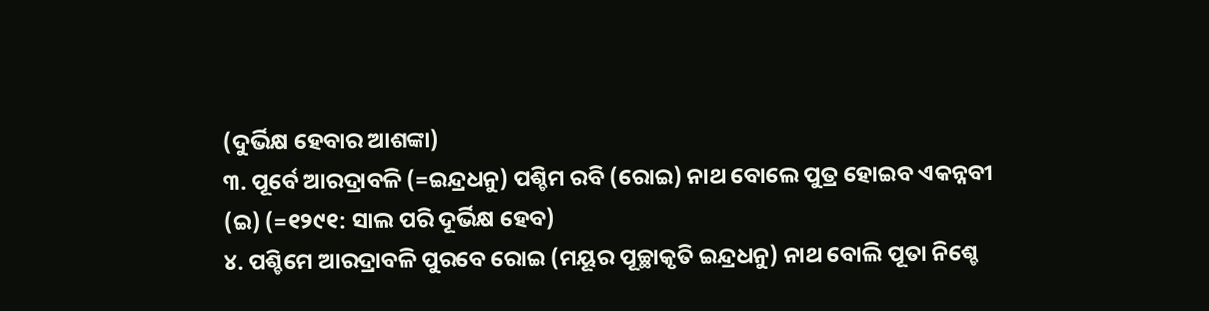(ଦୁର୍ଭିକ୍ଷ ହେବାର ଆଶଙ୍କା)
୩. ପୂର୍ବେ ଆରଦ୍ରାବଳି (=ଇନ୍ଦ୍ରଧନୁ) ପଶ୍ଚିମ ରବି (ରୋଇ) ନାଥ ବୋଲେ ପୁତ୍ର ହୋଇବ ଏକନ୍ନବୀ (ଇ) (=୧୨୯୧: ସାଲ ପରି ଦୂର୍ଭିକ୍ଷ ହେବ)
୪. ପଶ୍ଚିମେ ଆରଦ୍ରାବଳି ପୁରବେ ରୋଇ (ମୟୂର ପୂଚ୍ଛାକୃତି ଇନ୍ଦ୍ରଧନୁ) ନାଥ ବୋଲି ପୂତା ନିଶ୍ଚେ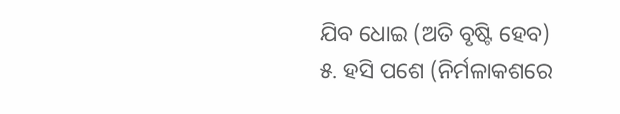ଯିବ ଧୋଇ (ଅତି ବୃଷ୍ଟି ହେବ)
୫. ହସି ପଶେ (ନିର୍ମଳାକଶରେ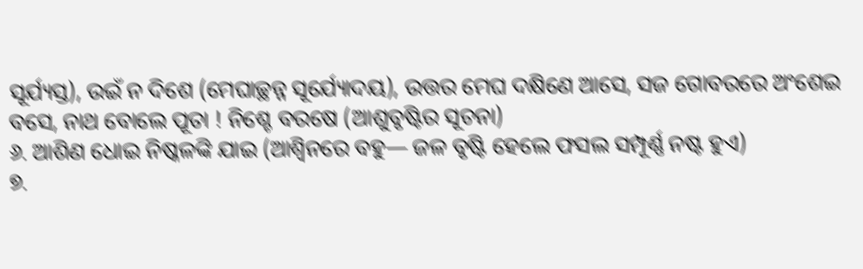ସୂର୍ଯ୍ୟସ୍ତ), ଉଇଁ ନ ଦିଶେ (ମେଘାଚ୍ଛନ୍ନ ସୂର୍ଯ୍ୟୋଦୟ), ଉତ୍ତର ମେଘ ଦକ୍ଷିଣେ ଆସେ, ସଜ ଗୋବରରେ ଅଂଶେଇ ବସେ, ନାଥ ବୋଲେ ପୂତା ! ନିଶ୍ଚେ ବରଷେ (ଆଶୁବୃଷ୍ଟିର ସୂଚନା)
୬. ଆଶିଣ ଧୋଇ ନିଷ୍କଳଙ୍କି ଯାଇ (ଆଶ୍ୱିନରେ ବହୁ— ଜଳ ବୃଷ୍ଟି ହେଲେ ଫସଲ ସମ୍ପୂର୍ଣ୍ଣ ନଷ୍ଟ ହୁଏ)
୭.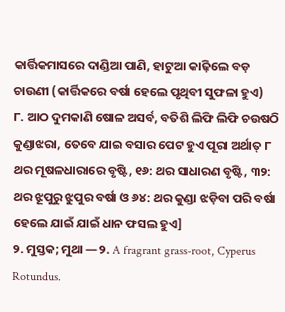କାର୍ତ୍ତିକମାସରେ ଦାଣ୍ଡିଆ ପାଣି, ହାଟୁଆ କାଢ଼ିଲେ ବଡ଼ ଚାଉଣୀ (କାର୍ତ୍ତିକରେ ବର୍ଷା ହେଲେ ପୃଥିବୀ ସୁଫଳା ହୁଏ)
୮. ଆଠ ଦୁମକାଣି ଷୋଳ ଅସର୍ବ, ବତିଶି ଲିଫି ଲିଫି ଚଉଷଠି କୁଣ୍ଡାଝରା, ତେବେ ଯାଇ ବସାର ପେଟ ହୁଏ ପୂରା ଅର୍ଥାତ୍ ୮ ଥର ମୂଷଳଧାରାରେ ବୃଷ୍ଟି, ୧୬: ଥର ସାଧାରଣ ବୃଷ୍ଟି, ୩୨: ଥର ଝୂପୁରୁ ଝୁପୁର ବର୍ଷା ଓ ୬୪: ଥର କୁଣ୍ଡା ଝଡ଼ିବା ପରି ବର୍ଷା ହେଲେ ଯାଇଁ ଯାଇଁ ଧାନ ଫସଲ ହୁଏ]
୨. ମୁସ୍ତକ; ମୁଥା —୨. A fragrant grass-root, Cyperus Rotundus.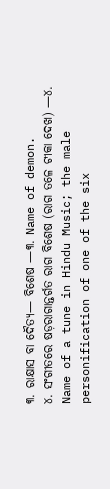୩. ରାକ୍ଷାସ ବା ଦୈତ୍ୟ— ବିଶେଷ —୩. Name of demon.
୪. ସଂଗୀତରେ ଷଡ଼ରାଗାନ୍ତର୍ଗତ ରାଗ ବିଶେଷ (ରାଗ ତଳେ ଟୀକା ଦେଖ) —୪. Name of a tune in Hindu Music; the male personification of one of the six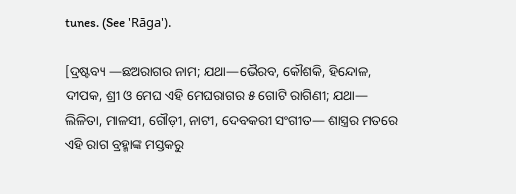tunes. (See 'Rāga').

[ଦ୍ରଷ୍ଟବ୍ୟ —ଛଅରାଗର ନାମ; ଯଥା—ଭୈରବ, କୌଶକି, ହିନ୍ଦୋଳ, ଦୀପକ, ଶ୍ରୀ ଓ ମେଘ ଏହି ମେଘରାଗର ୫ ଗୋଟି ରାଗିଣୀ; ଯଥା— ଲିଳିତା, ମାଳସୀ, ଗୌଡ଼ୀ, ନାଟୀ, ଦେବକରୀ ସଂଗୀତ— ଶାସ୍ତ୍ରର ମତରେ ଏହି ରାଗ ବ୍ରହ୍ମାଙ୍କ ମସ୍ତକରୁ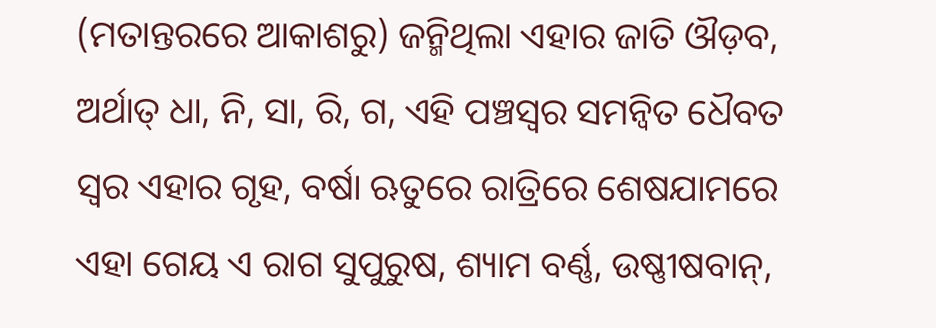(ମତାନ୍ତରରେ ଆକାଶରୁ) ଜନ୍ମିଥିଲା ଏହାର ଜାତି ଔଡ଼ବ, ଅର୍ଥାତ୍ ଧା, ନି, ସା, ରି, ଗ, ଏହି ପଞ୍ଚସ୍ୱର ସମନ୍ୱିତ ଧୈବତ ସ୍ୱର ଏହାର ଗୃହ, ବର୍ଷା ଋତୁରେ ରାତ୍ରିରେ ଶେଷଯାମରେ ଏହା ଗେୟ ଏ ରାଗ ସୁପୁରୁଷ, ଶ୍ୟାମ ବର୍ଣ୍ଣ, ଉଷ୍ଣୀଷବାନ୍,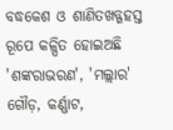ବଦ୍ଧକେଶ ଓ ଶାଣିତଖଡ୍ଗହସ୍ତ ରୂପେ କଳ୍ପିତ ହୋଇଅଛି 'ଶଙ୍କରାଭରଣ', 'ମଲ୍ଲାର' ଗୌଡ଼, କର୍ଣ୍ଣାଟ,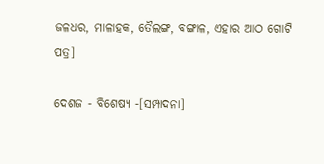ଜଳଧର, ମାଳାହକ, ତୈଲଙ୍ଗ, ବଙ୍ଗାଳ, ଏହାର ଆଠ ଗୋଟି ପତ୍ର]

ଦେଶଜ - ବିଶେଷ୍ୟ -[ସମ୍ପାଦନା]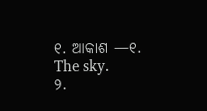୧. ଆକାଶ —୧. The sky.
୨.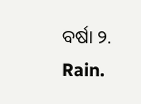ବର୍ଷା ୨. Rain.